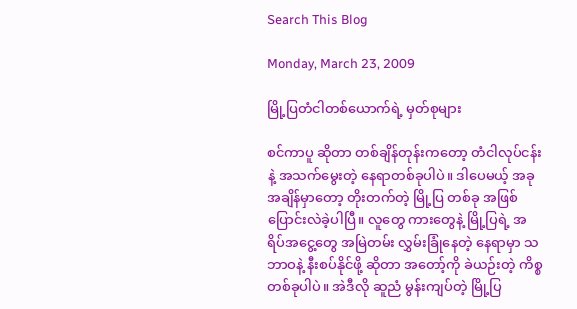Search This Blog

Monday, March 23, 2009

မြို့ပြတံငါတစ်ယောက်ရဲ့ မှတ်စုများ

စင်ကာပူ ဆိုတာ တစ်ချိန်တုန်းကတော့ တံငါလုပ်ငန်းနဲ့ အသက်မွေးတဲ့ နေရာတစ်ခုပါပဲ။ ဒါပေမယ့် အခု အချိန်မှာတော့ တိုးတက်တဲ့ မြို့ပြ တစ်ခု အဖြစ် ပြောင်းလဲခဲ့ပါပြီ။ လူတွေ ကားတွေနဲ့ မြို့ပြရဲ့ အရိပ်အငွေ့တွေ အမြဲတမ်း လွှမ်းခြုံနေတဲ့ နေရာမှာ သဘာဝနဲ့ နီးစပ်နိုင်ဖို့ ဆိုတာ အတော့်ကို ခဲယဉ်းတဲ့ ကိစ္စတစ်ခုပါပဲ။ အဲဒီလို ဆူညံ မွန်းကျပ်တဲ့ မြို့ပြ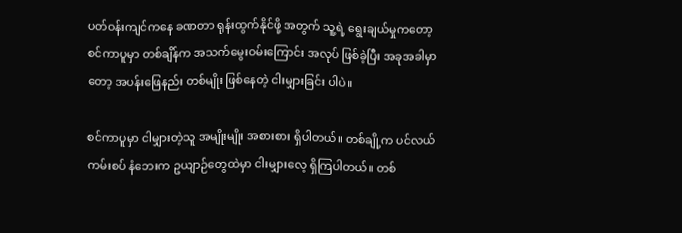ပတ်ဝန်းကျင်ကနေ ခဏတာ ရုန်းထွက်နိုင်ဖို့ အတွက် သူ့ရဲ့ ရွေးချယ်မှုကတော့ စင်ကာပူမှာ တစ်ချိန်က အသက်မွေးဝမ်းကြောင်း အလုပ် ဖြစ်ခဲ့ပြီး အခုအခါမှာတော့ အပန်းဖြေနည်း တစ်မျိုး ဖြစ်နေတဲ့ ငါးမျှားခြင်း ပါပဲ။

စင်ကာပူမှာ ငါမျှားတဲ့သူ အမျိုးမျိုး အစားစား ရှိပါတယ်။ တစ်ချို့က ပင်လယ်ကမ်းစပ် နံဘေးက ဥယျာဉ်တွေထဲမှာ ငါးမျှားလေ့ ရှိကြပါတယ်။ တစ်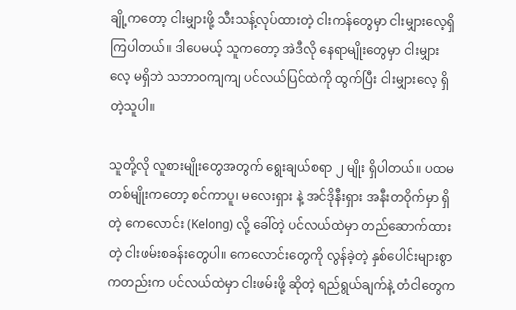ချို့ကတော့ ငါးမျှားဖို့ သီးသန့်လုပ်ထားတဲ့ ငါးကန်တွေမှာ ငါးမျှားလေ့ရှိကြပါတယ်။ ဒါပေမယ့် သူကတော့ အဲဒီလို နေရာမျိုးတွေမှာ ငါးမျှားလေ့ မရှိဘဲ သဘာဝကျကျ ပင်လယ်ပြင်ထဲကို ထွက်ပြီး ငါးမျှားလေ့ ရှိတဲ့သူပါ။

သူတို့လို လူစားမျိုးတွေအတွက် ရွေးချယ်စရာ ၂ မျိုး ရှိပါတယ်။ ပထမ တစ်မျိုးကတော့ စင်ကာပူ၊ မလေးရှား နဲ့ အင်ဒိုနီးရှား အနီးတဝိုက်မှာ ရှိတဲ့ ကေလောင်း (Kelong) လို့ ခေါ်တဲ့ ပင်လယ်ထဲမှာ တည်ဆောက်ထားတဲ့ ငါးဖမ်းစခန်းတွေပါ။ ကေလောင်းတွေကို လွန်ခဲ့တဲ့ နှစ်ပေါင်းများစွာ ကတည်းက ပင်လယ်ထဲမှာ ငါးဖမ်းဖို့ ဆိုတဲ့ ရည်ရွယ်ချက်နဲ့ တံငါတွေက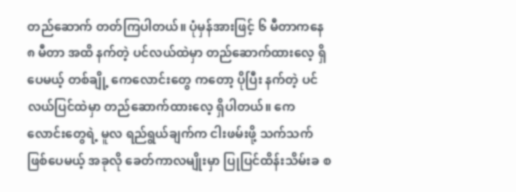တည်ဆောက် တတ်ကြပါတယ်။ ပုံမှန်အားဖြင့် ၆ မီတာကနေ ၈ မီတာ အထိ နက်တဲ့ ပင်လယ်ထဲမှာ တည်ဆောက်ထားလေ့ ရှိပေမယ့် တစ်ချို့ ကေလောင်းတွေ ကတော့ ပိုပြီး နက်တဲ့ ပင်လယ်ပြင်ထဲမှာ တည်ဆောက်ထားလေ့ ရှိပါတယ်။ ကေလောင်းတွေရဲ့ မူလ ရည်ရွယ်ချက်က ငါးဖမ်းဖို့ သက်သက်ဖြစ်ပေမယ့် အခုလို ခေတ်ကာလမျိုးမှာ ပြုပြင်ထိန်းသိမ်းခ စ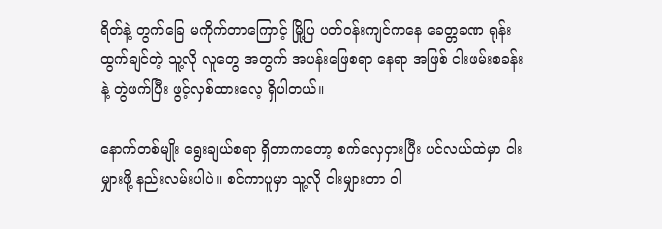ရိတ်နဲ့ တွက်ခြေ မကိုက်တာကြောင့် မြို့ပြ ပတ်ဝန်းကျင်ကနေ ခေတ္တခဏ ရုန်းထွက်ချင်တဲ့ သူ့လို လူတွေ အတွက် အပန်းဖြေစရာ နေရာ အဖြစ် ငါးဖမ်းစခန်းနဲ့ တွဲဖက်ပြီး ဖွင့်လှစ်ထားလေ့ ရှိပါတယ်။

နောက်တစ်မျိုး ရွေးချယ်စရာ ရှိတာကတော့ စက်လှေငှားပြီး ပင်လယ်ထဲမှာ ငါးမျှားဖို့ နည်းလမ်းပါပဲ။ စင်ကာပူမှာ သူ့လို ငါးမျှားတာ ဝါ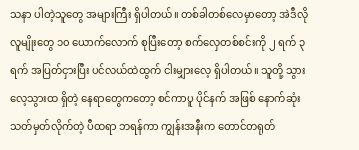သနာ ပါတဲ့သူတွေ အများကြီး ရှိပါတယ်။ တစ်ခါတစ်လေမှာတော့ အဲဒီလို လူမျိုးတွေ ၁၀ ယောက်လောက် စုပြီးတော့ စက်လှေတစ်စင်းကို ၂ ရက် ၃ ရက် အပြတ်ငှားပြီး ပင်လယ်ထဲထွက် ငါးမျှားလေ့ ရှိပါတယ်။ သူတို့ သွားလေ့သွားထ ရှိတဲ့ နေရာတွေကတော့ စင်ကာပူ ပိုင်နက် အဖြစ် နောက်ဆုံး သတ်မှတ်လိုက်တဲ့ ပီထရာ ဘရန်ကာ ကျွန်းအနီးက တောင်တရုတ်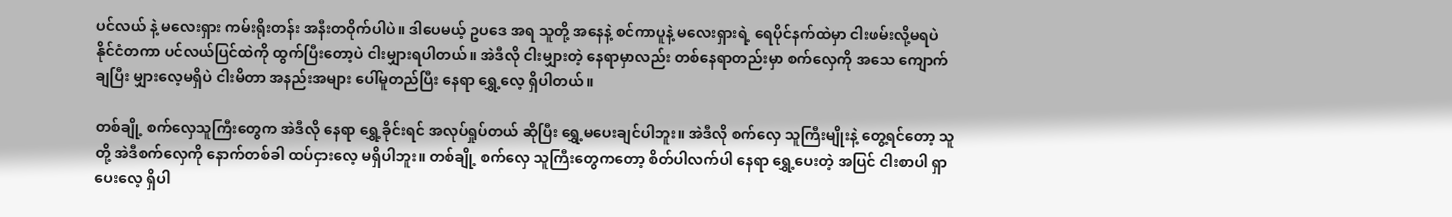ပင်လယ် နဲ့ မလေးရှား ကမ်းရိုးတန်း အနီးတဝိုက်ပါပဲ။ ဒါပေမယ့် ဥပဒေ အရ သူတို့ အနေနဲ့ စင်ကာပူနဲ့ မလေးရှားရဲ့ ရေပိုင်နက်ထဲမှာ ငါးဖမ်းလို့မရပဲ နိုင်ငံတကာ ပင်လယ်ပြင်ထဲကို ထွက်ပြီးတော့ပဲ ငါးမျှားရပါတယ်။ အဲဒီလို ငါးမျှားတဲ့ နေရာမှာလည်း တစ်နေရာတည်းမှာ စက်လှေကို အသေ ကျောက်ချပြီး မျှားလေ့မရှိပဲ ငါးမိတာ အနည်းအများ ပေါ်မူတည်ပြီး နေရာ ရွှေ့လေ့ ရှိပါတယ်။

တစ်ချို့ စက်လှေသူကြီးတွေက အဲဒီလို နေရာ ရွှေ့ခိုင်းရင် အလုပ်ရှုပ်တယ် ဆိုပြီး ရွှေ့မပေးချင်ပါဘူး။ အဲဒီလို စက်လှေ သူကြီးမျိုးနဲ့ တွေ့ရင်တော့ သူတို့ အဲဒီစက်လှေကို နောက်တစ်ခါ ထပ်ငှားလေ့ မရှိပါဘူး။ တစ်ချို့ စက်လှေ သူကြီးတွေကတော့ စိတ်ပါလက်ပါ နေရာ ရွှေ့ပေးတဲ့ အပြင် ငါးစာပါ ရှာပေးလေ့ ရှိပါ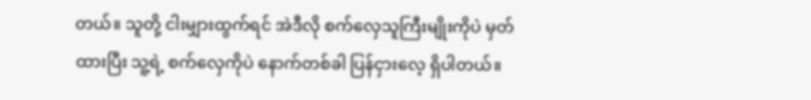တယ်။ သူတို့ ငါးမျှားထွက်ရင် အဲဒီလို စက်လှေသူကြီးမျိုးကိုပဲ မှတ်ထားပြီး သူ့ရဲ့ စက်လှေကိုပဲ နောက်တစ်ခါ ပြန်ငှားလေ့ ရှိပါတယ်။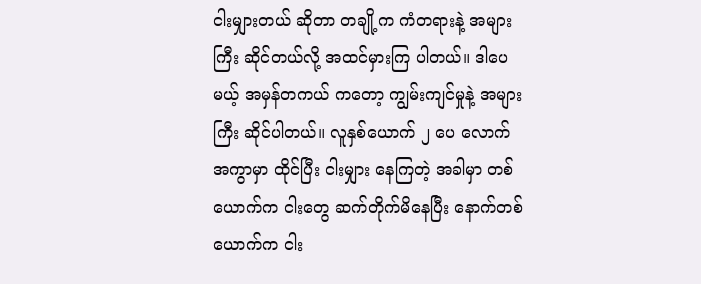ငါးမျှားတယ် ဆိုတာ တချို့က ကံတရားနဲ့ အများကြီး ဆိုင်တယ်လို့ အထင်မှားကြ ပါတယ်။ ဒါပေမယ့် အမှန်တကယ် ကတော့ ကျွမ်းကျင်မှုနဲ့ အများကြီး ဆိုင်ပါတယ်။ လူနှစ်ယောက် ၂ ပေ လောက် အကွာမှာ ထိုင်ပြီး ငါးမျှား နေကြတဲ့ အခါမှာ တစ်ယောက်က ငါးတွေ ဆက်တိုက်မိနေပြီး နောက်တစ်ယောက်က ငါး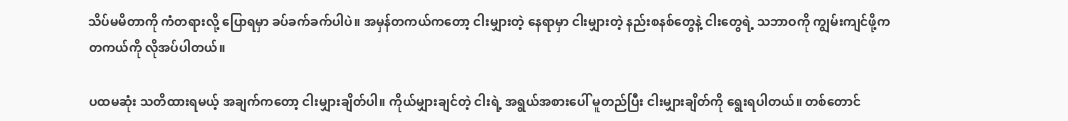သိပ်မမိတာကို ကံတရားလို့ ပြောရမှာ ခပ်ခက်ခက်ပါပဲ။ အမှန်တကယ်ကတော့ ငါးမျှားတဲ့ နေရာမှာ ငါးမျှားတဲ့ နည်းစနစ်တွေနဲ့ ငါးတွေရဲ့ သဘာဝကို ကျွမ်းကျင်ဖို့က တကယ်ကို လိုအပ်ပါတယ်။

ပထမဆုံး သတိထားရမယ့် အချက်ကတော့ ငါးမျှားချိတ်ပါ။ ကိုယ်မျှားချင်တဲ့ ငါးရဲ့ အရွယ်အစားပေါ် မူတည်ပြီး ငါးမျှားချိတ်ကို ရွေးရပါတယ်။ တစ်တောင်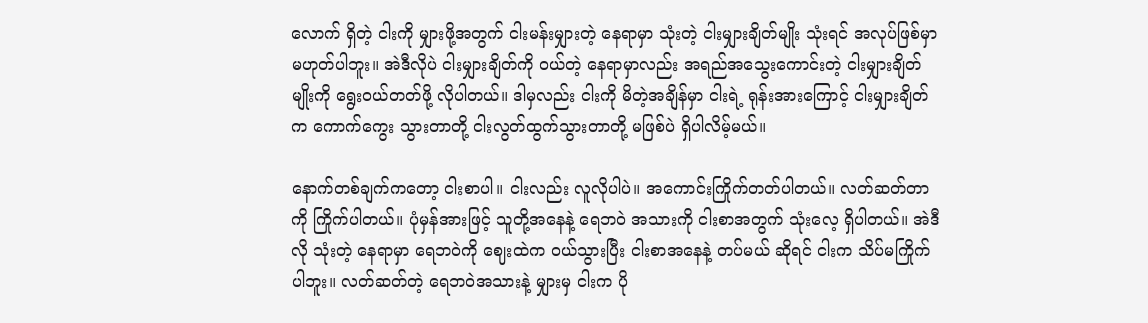လောက် ရှိတဲ့ ငါးကို မျှားဖို့အတွက် ငါးမန်းမျှားတဲ့ နေရာမှာ သုံးတဲ့ ငါးမျှားချိတ်မျိုး သုံးရင် အလုပ်ဖြစ်မှာ မဟုတ်ပါဘူး။ အဲဒီလိုပဲ ငါးမျှားချိတ်ကို ဝယ်တဲ့ နေရာမှာလည်း အရည်အသွေးကောင်းတဲ့ ငါးမျှားချိတ်မျိုးကို ရွေးဝယ်တတ်ဖို့ လိုပါတယ်။ ဒါမှလည်း ငါးကို မိတဲ့အချိန်မှာ ငါးရဲ့ ရုန်းအားကြောင့် ငါးမျှားချိတ်က ကောက်ကွေး သွားတာတို့ ငါးလွတ်ထွက်သွားတာတို့ မဖြစ်ပဲ ရှိပါလိမ့်မယ်။

နောက်တစ်ချက်ကတော့ ငါးစာပါ။ ငါးလည်း လူလိုပါပဲ။ အကောင်းကြိုက်တတ်ပါတယ်။ လတ်ဆတ်တာကို ကြိုက်ပါတယ်။ ပုံမှန်အားဖြင့် သူတို့အနေနဲ့ ရေဘဝဲ အသားကို ငါးစာအတွက် သုံးလေ့ ရှိပါတယ်။ အဲဒီလို သုံးတဲ့ နေရာမှာ ရေဘဝဲကို ဈေးထဲက ဝယ်သွားပြီး ငါးစာအနေနဲ့ တပ်မယ် ဆိုရင် ငါးက သိပ်မကြိုက်ပါဘူး။ လတ်ဆတ်တဲ့ ရေဘဝဲအသားနဲ့ မျှားမှ ငါးက ပို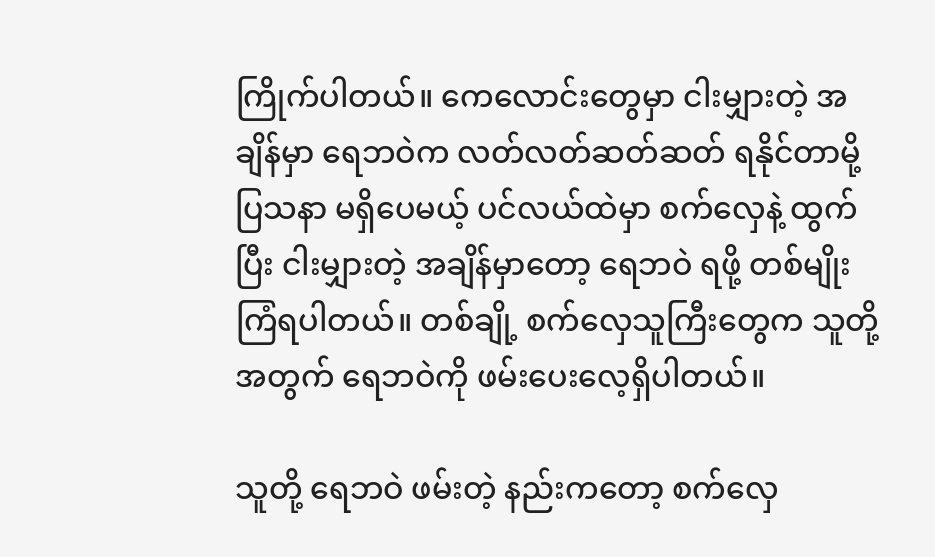ကြိုက်ပါတယ်။ ကေလောင်းတွေမှာ ငါးမျှားတဲ့ အချိန်မှာ ရေဘဝဲက လတ်လတ်ဆတ်ဆတ် ရနိုင်တာမို့ ပြသနာ မရှိပေမယ့် ပင်လယ်ထဲမှာ စက်လှေနဲ့ ထွက်ပြီး ငါးမျှားတဲ့ အချိန်မှာတော့ ရေဘဝဲ ရဖို့ တစ်မျိုးကြံရပါတယ်။ တစ်ချို့ စက်လှေသူကြီးတွေက သူတို့ အတွက် ရေဘဝဲကို ဖမ်းပေးလေ့ရှိပါတယ်။

သူတို့ ရေဘဝဲ ဖမ်းတဲ့ နည်းကတော့ စက်လှေ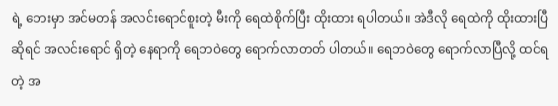ရဲ့ ဘေးမှာ အင်မတန် အလင်းရောင်စူးတဲ့ မီးကို ရေထဲစိုက်ပြီး ထိုးထား ရပါတယ်။ အဲဒီလို ရေထဲကို ထိုးထားပြီ ဆိုရင် အလင်းရောင် ရှိတဲ့ နေရာကို ရေဘဝဲတွေ ရောက်လာတတ် ပါတယ်။ ရေဘဝဲတွေ ရောက်လာပြီလို့ ထင်ရတဲ့ အ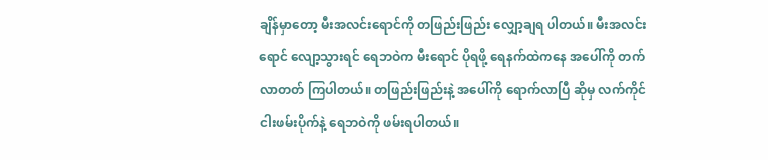ချိန်မှာတော့ မီးအလင်းရောင်ကို တဖြည်းဖြည်း လျှော့ချရ ပါတယ်။ မီးအလင်းရောင် လျော့သွားရင် ရေဘဝဲက မီးရောင် ပိုရဖို့ ရေနက်ထဲကနေ အပေါ်ကို တက်လာတတ် ကြပါတယ်။ တဖြည်းဖြည်းနဲ့ အပေါ်ကို ရောက်လာပြီ ဆိုမှ လက်ကိုင် ငါးဖမ်းပိုက်နဲ့ ရေဘဝဲကို ဖမ်းရပါတယ်။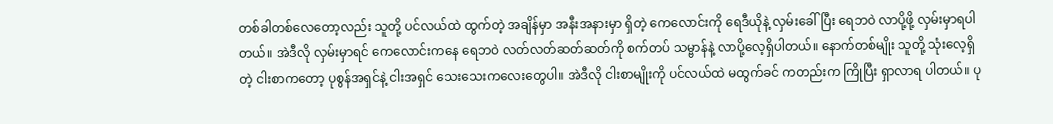တစ်ခါတစ်လေတော့လည်း သူတို့ ပင်လယ်ထဲ ထွက်တဲ့ အချိန်မှာ အနီးအနားမှာ ရှိတဲ့ ကေလောင်းကို ရေဒီယိုနဲ့ လှမ်းခေါ်ပြီး ရေဘဝဲ လာပို့ဖို့ လှမ်းမှာရပါတယ်။ အဲဒီလို လှမ်းမှာရင် ကေလောင်းကနေ ရေဘဝဲ လတ်လတ်ဆတ်ဆတ်ကို စက်တပ် သမ္ဗာန်နဲ့ လာပို့လေ့ရှိပါတယ်။ နောက်တစ်မျိုး သူတို့ သုံးလေ့ရှိတဲ့ ငါးစာကတော့ ပုစွန်အရှင်နဲ့ ငါးအရှင် သေးသေးကလေးတွေပါ။ အဲဒီလို ငါးစာမျိုးကို ပင်လယ်ထဲ မထွက်ခင် ကတည်းက ကြိုပြီး ရှာလာရ ပါတယ်။ ပု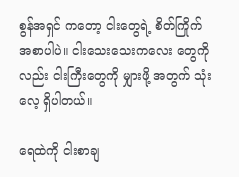စွန်အရှင် ကတော့ ငါးတွေရဲ့ စိတ်ကြိုက် အစာပါပဲ။ ငါးသေးသေးကလေး တွေကိုလည်း ငါးကြီးတွေကို မျှားဖို့ အတွက် သုံးလေ့ ရှိပါတယ်။

ရေထဲကို ငါးစာချ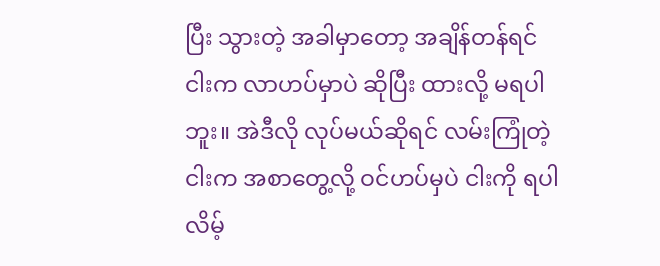ပြီး သွားတဲ့ အခါမှာတော့ အချိန်တန်ရင် ငါးက လာဟပ်မှာပဲ ဆိုပြီး ထားလို့ မရပါဘူး။ အဲဒီလို လုပ်မယ်ဆိုရင် လမ်းကြုံတဲ့ငါးက အစာတွေ့လို့ ဝင်ဟပ်မှပဲ ငါးကို ရပါလိမ့်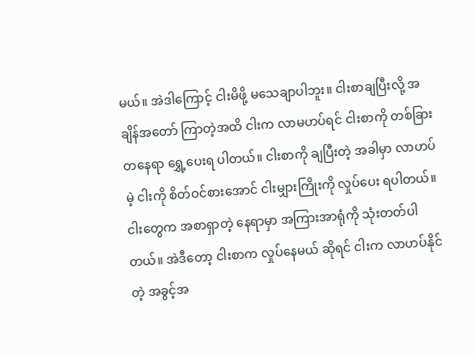မယ်။ အဲဒါကြောင့် ငါးမိဖို့ မသေချာပါဘူး။ ငါးစာချပြီးလို့ အချိန်အတော် ကြာတဲ့အထိ ငါးက လာမဟပ်ရင် ငါးစာကို တစ်ခြား တနေရာ ရွှေ့ပေးရ ပါတယ်။ ငါးစာကို ချပြီးတဲ့ အခါမှာ လာဟပ်မဲ့ ငါးကို စိတ်ဝင်စားအောင် ငါးမျှားကြိုးကို လှုပ်ပေး ရပါတယ်။ ငါးတွေက အစာရှာတဲ့ နေရာမှာ အကြားအာရုံကို သုံးတတ်ပါတယ်။ အဲဒီတော့ ငါးစာက လှုပ်နေမယ် ဆိုရင် ငါးက လာဟပ်နိုင်တဲ့ အခွင့်အ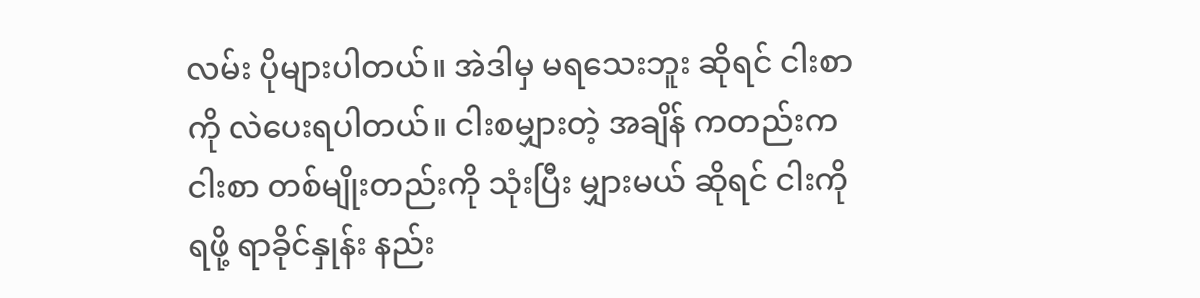လမ်း ပိုများပါတယ်။ အဲဒါမှ မရသေးဘူး ဆိုရင် ငါးစာကို လဲပေးရပါတယ်။ ငါးစမျှားတဲ့ အချိန် ကတည်းက ငါးစာ တစ်မျိုးတည်းကို သုံးပြီး မျှားမယ် ဆိုရင် ငါးကို ရဖို့ ရာခိုင်နှုန်း နည်း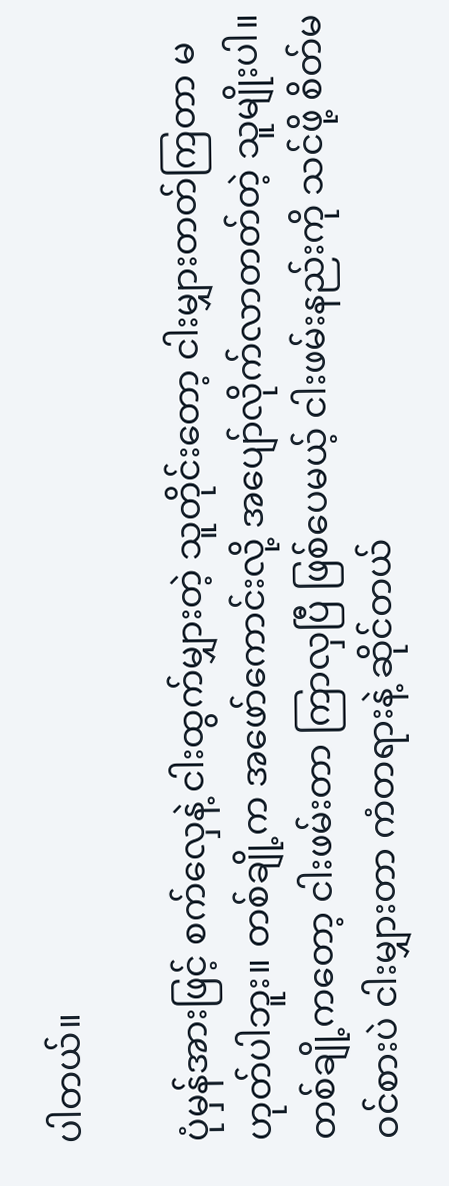ပါတယ်။

ပုံမှန်အားဖြင့် စက်လှေနဲ့ ငါးထွက်မျှားတဲ့ သူတိုင်းတော့ ငါးမျှားတတ်ကြတာ မဟုတ်ပါဘူး။ တစ်ချို့က အဖော်ကောင်းလို့ အပျော်လိုက်လာတတ်တဲ့ သူမျိုးပါ။ တစ်ချို့ကတော့ ငါးဖမ်းတာ ကြာလှပြီ ဖြစ်ပေမယ့် ငါးဖမ်းနည်းကို သင်ဖို့ စိတ်မဝင်စားပဲ ငါးမျှားတာ ကံတရားနဲ့ ဆိုင်တယ်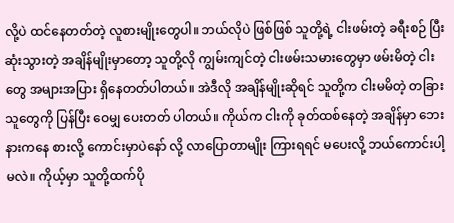လို့ပဲ ထင်နေတတ်တဲ့ လူစားမျိုးတွေပါ။ ဘယ်လိုပဲ ဖြစ်ဖြစ် သူတို့ရဲ့ ငါးဖမ်းတဲ့ ခရီးစဉ် ပြီးဆုံးသွားတဲ့ အချိန်မျိုးမှာတော့ သူတို့လို ကျွမ်းကျင်တဲ့ ငါးဖမ်းသမားတွေမှာ ဖမ်းမိတဲ့ ငါးတွေ အများအပြား ရှိနေတတ်ပါတယ်။ အဲဒီလို အချိန်မျိုးဆိုရင် သူတို့က ငါးမမိတဲ့ တခြားသူတွေကို ပြန်ပြီး ဝေမျှ ပေးတတ် ပါတယ်။ ကိုယ်က ငါးကို ခုတ်ထစ်နေတဲ့ အချိန်မှာ ဘေးနားကနေ စားလို့ ကောင်းမှာပဲနော် လို့ လာပြောတာမျိုး ကြားရရင် မပေးလို့ ဘယ်ကောင်းပါ့မလဲ။ ကိုယ့်မှာ သူတို့ထက်ပို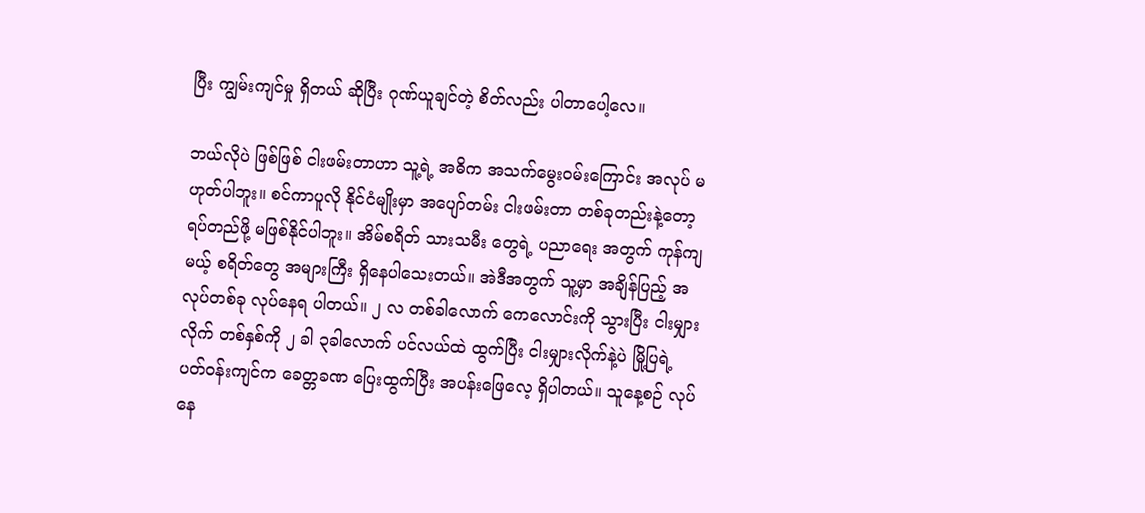ပြီး ကျွမ်းကျင်မှု ရှိတယ် ဆိုပြီး ဂုဏ်ယူချင်တဲ့ စိတ်လည်း ပါတာပေါ့လေ။

ဘယ်လိုပဲ ဖြစ်ဖြစ် ငါးဖမ်းတာဟာ သူ့ရဲ့ အဓိက အသက်မွေးဝမ်းကြောင်း အလုပ် မဟုတ်ပါဘူး။ စင်ကာပူလို နိုင်ငံမျိုးမှာ အပျော်တမ်း ငါးဖမ်းတာ တစ်ခုတည်းနဲ့တော့ ရပ်တည်ဖို့ မဖြစ်နိုင်ပါဘူး။ အိမ်စရိတ် သားသမီး တွေရဲ့ ပညာရေး အတွက် ကုန်ကျမယ့် စရိတ်တွေ အများကြီး ရှိနေပါသေးတယ်။ အဲဒီအတွက် သူ့မှာ အချိန်ပြည့် အလုပ်တစ်ခု လုပ်နေရ ပါတယ်။ ၂ လ တစ်ခါလောက် ကေလောင်းကို သွားပြီး ငါးမျှားလိုက် တစ်နှစ်ကို ၂ ခါ ၃ခါလောက် ပင်လယ်ထဲ ထွက်ပြီး ငါးမျှားလိုက်နဲ့ပဲ မြို့ပြရဲ့ ပတ်ဝန်းကျင်က ခေတ္တခဏ ပြေးထွက်ပြီး အပန်းဖြေလေ့ ရှိပါတယ်။ သူနေ့စဉ် လုပ်နေ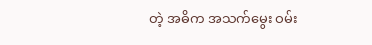တဲ့ အဓိက အသက်မွေး ဝမ်း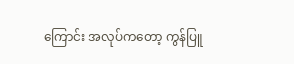ကြောင်း အလုပ်ကတော့ ကွန်ပြူ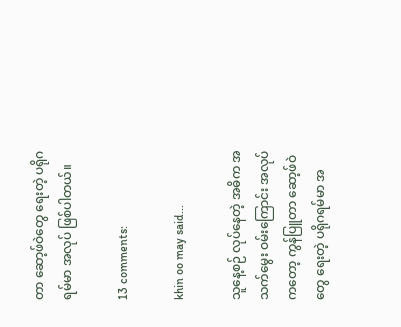တာ ဆော့ဖ်ဝဲတွေ ရေးတဲ့ ပရိုဂရမ်မာ အလုပ် ဖြစ်ပါတယ်။

13 comments:

khin oo may said...

သူနေ့စဉ် လုပ်နေတဲ့ အဓိက အသက်မွေး ဝမ်းကြောင်း အလုပ်ကတော့ ကွန်ပြူတာ ဆော့ဖ်ဝဲတွေ ရေးတဲ့ ပရိုဂရမ်မာ အ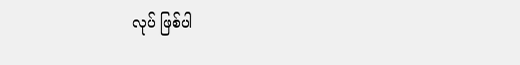လုပ် ဖြစ်ပါ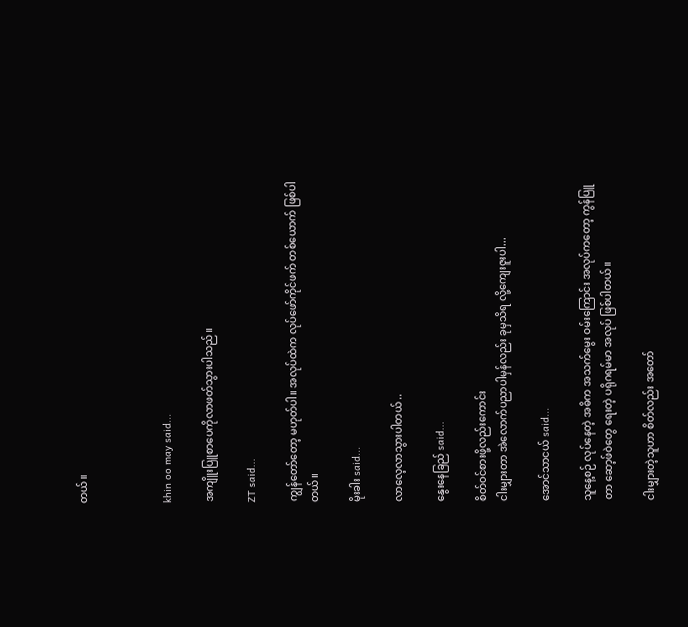တယ်။



khin oo may said...

အကျိူးပြူစာပေကိုလာဖတ်သွားပါသည်။

ZT said...

ကျွန်တော်တော့ မဟုတ်ပါ။ အလုပ်ထဲက လုပ်ဖော်ကိုင်ဖက် တစ်ယောက် ဖြစ်ပါတယ်။

မိုးခါး said...

လာလေ့လာသွားပါတယ် ..

နွေးနေခြည် said...

စိတ်ဝင်စားဖို့လည်းကောင်း
ငါးမျှားတာ အဲလောက်ပညာပါမှန်လည်း ခုမှသိရ လို့ကျေးဇူးပါ...

အောင်သာငယ် said...

သူနေ့စဉ် လုပ်နေတဲ့ အဓိက အသက်မွေး ဝမ်းကြောင်း အလုပ်ကတော့ ကွန်ပြူတာ ဆော့ဖ်ဝဲတွေ ရေးတဲ့ ပရိုဂရမ်မာ အလုပ် ဖြစ်ပါတယ်။

ငါးမျှားတဲ့သူဟာ စိတ်လည်း အတော်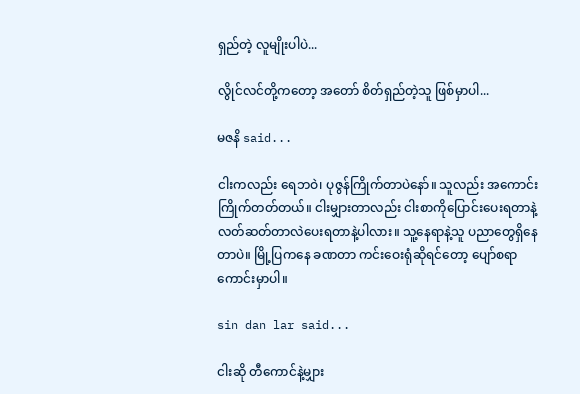ရှည်တဲ့ လူမျိုးပါပဲ...

လွိုင်လင်တို့ကတော့ အတော် စိတ်ရှည်တဲ့သူ ဖြစ်မှာပါ...

မဇနိ said...

ငါးကလည်း ရေဘဝဲ၊ ပုဇွန်ကြိုက်တာပဲနော်။ သူလည်း အကောင်းကြိုက်တတ်တယ်။ ငါးမျှားတာလည်း ငါးစာကိုပြောင်းပေးရတာနဲ့ လတ်ဆတ်တာလဲပေးရတာနဲ့ပါလား။ သူ့နေရာနဲ့သူ ပညာတွေရှိနေတာပဲ။ မြို့ပြကနေ ခဏတာ ကင်းဝေးရုံဆိုရင်တော့ ပျော်စရာကောင်းမှာပါ။

sin dan lar said...

ငါးဆို တီကောင်နဲ့မျှား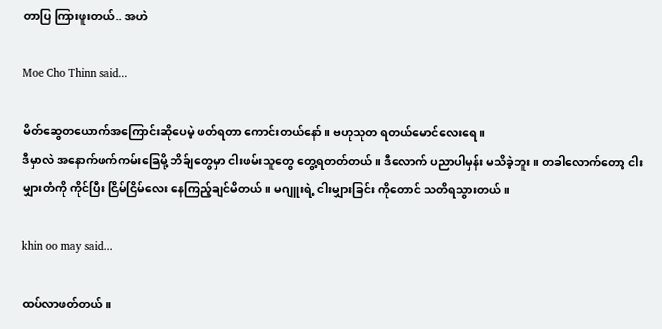တာပြ ကြားဖူးတယ်.. အဟဲ

Moe Cho Thinn said...

မိတ်ဆွေတယောက်အကြောင်းဆိုပေမဲ့ ဖတ်ရတာ ကောင်းတယ်နော်။ ဗဟုသုတ ရတယ်မောင်လေးရေ။
ဒီမှာလဲ အနောက်ဖက်ကမ်းခြေမို့ ဘိခ်ျတွေမှာ ငါးဖမ်းသူတွေ တွေ့ရတတ်တယ်။ ဒီလောက် ပညာပါမှန်း မသိခဲ့ဘူး။ တခါလောက်တော့ ငါးမျှားတံကို ကိုင်ပြီး ငြိမ်ငြိမ်လေး နေကြည့်ချင်မိတယ်။ မဂျူးရဲ့ ငါးမျှားခြင်း ကိုတောင် သတိရသွားတယ်။

khin oo may said...

ထပ်လာဖတ်တယ်။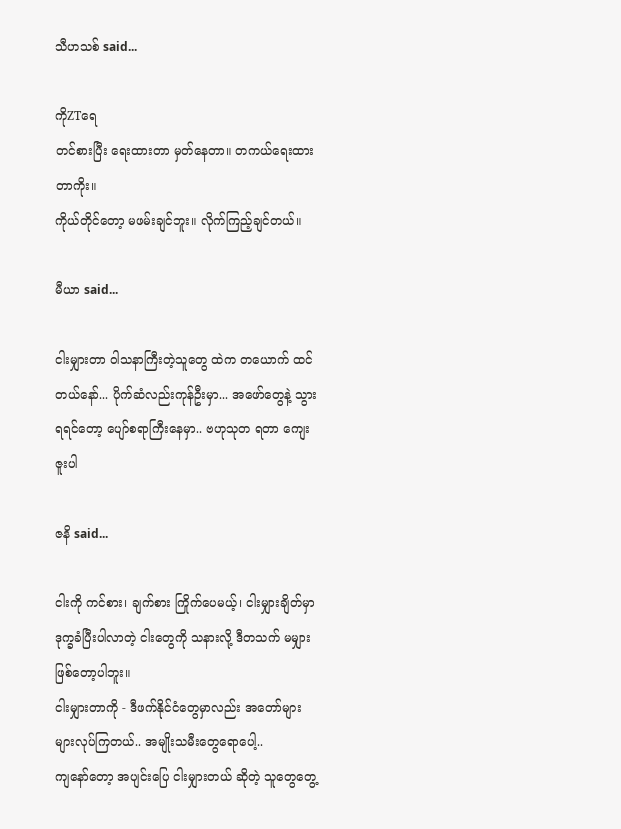သီဟသစ် said...

ကိုZTရေ
တင်စားပြီး ရေးထားတာ မှတ်နေတာ။ တကယ်ရေးထားတာကိုး။
ကိုယ်တိုင်တော့ မဖမ်းချင်ဘူး။ လိုက်ကြည့်ချင်တယ်။

မီယာ said...

ငါးမျှားတာ ဝါသနာကြီးတဲ့သူတွေ ထဲက တယောက် ထင်တယ်နော်... ပိုက်ဆံလည်းကုန်ဦးမှာ... အဖော်တွေနဲ့ သွားရရင်တော့ ပျော်စရာကြီးနေမှာ.. ဗဟုသုတ ရတာ ကျေးဇူးပါ

ဇနိ said...

ငါးကို ကင်စား၊ ချက်စား ကြိုက်ပေမယ့်၊ ငါးမျှားချိတ်မှာ ဒုက္ခခံပြီးပါလာတဲ့ ငါးတွေကို သနားလို့ ဒီတသက် မမျှားဖြစ်တော့ပါဘူး။
ငါးမျှားတာကို - ဒီဖက်နိုင်ငံတွေမှာလည်း အတော်များများလုပ်ကြတယ်.. အမျိုးသမီးတွေရောပေါ့..
ကျနော်တော့ အပျင်းပြေ ငါးမျှားတယ် ဆိုတဲ့ သူတွေတွေ့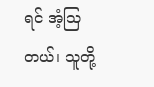ရင် အံ့သြတယ်၊ သူတို့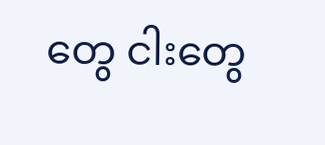တွေ ငါးတွေ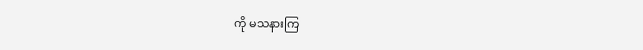ကို မသနားကြ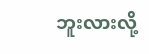ဘူးလားလို့